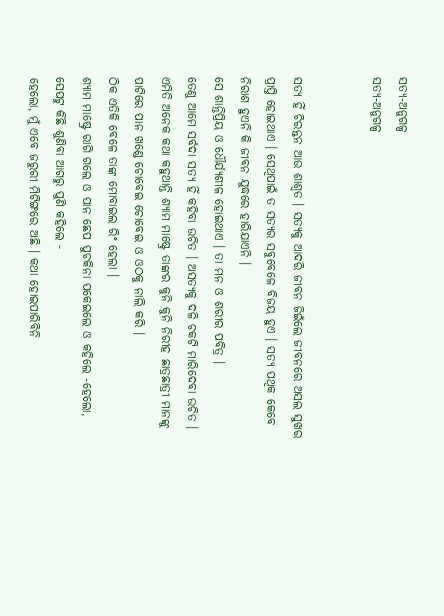ସତ୍ୟ-ଅନୁଗଳ୍ପ
ସତ୍ୟ-ଅନୁଗଳ୍ପ


ସତ୍ୟ ହିଁ ଚିରନ୍ତନ ଆଉ ଶାଶ୍ୱତ । ସତ୍ୟକୁ ଆଦରି ଜୀବନ ଜିଇଁଲେ ଜୀବନରେ ଅସଲ ସୁଖର ପ୍ରାପ୍ତି ହୋଇଥାଏ । ସେଥିପାଇଁ ତ ସତ୍ୟର ସବୁବେଳେ ବିଜୟ ହୁଏ । ସତ୍ୟ ପଥିକ କେବେ ନିରାଶ ହୁଏନି କି ଜୀବନ ଯୁଦ୍ଧରେ ହାରିଯାଏନି ।
ସେ ଶାନ୍ତିପ୍ରିୟ ଓ ଧୌର୍ଯ୍ୟଶୀଳ ହୋଇଥାଏ । ତା ମନ ଓ ଶରୀର ପବିତ୍ର ।
ତେଣୁ ଆମେ ସର୍ବଦା ସତ୍ୟ ହିଁ କହିବା ଉଚିତ । ଅସତ୍ୟକୁ ଦଳି ଚକଟି ମାରିଦେବା ଉଚିତ ।
ଏମିତି ଅନେକ କଥା କହୁଥାନ୍ତି ଶ୍ୟାମ ମାଷ୍ଟ୍ରେ ତାଙ୍କର କୁନି କୁନି ନିରୀହ ଛାତ୍ରଛାତ୍ରୀ ମାନଙ୍କୁ ପାଟିରେ ପାନ ଖଣ୍ଡେ ଚୋବେଇ ଚୋବେଇ ଓ ଓଠକୁ ନାଲି କରି ।
ଠିକ ଏତିକି ବେଳେ ତାଙ୍କ ମୋବାଇଲ ରିଂ ହେଲା ।
ଶ୍ୟାମ ମାଷ୍ଟ୍ରେ ରାଗି ଗଲେ ଓ ପାନ ଛେପ ପୁଚକିନା ପକେଇଲେ ଓ କହିଲେ -ହେଲୋ,
ସେପଟୁ କିଛି ଶୁଣିବା ଆଗରୁ ପୁଣି କହିଲେ -
ହେଲୋ, ମୁଁ ଏବେ ଜରୁରୀ ମିଟିଙ୍ଗରେ ଅଛି । କଥା ହୋଇପାରିବିନି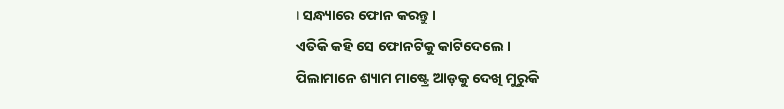। ସନ୍ଧ୍ୟାରେ ଫୋନ କରନ୍ତୁ ।
ଏତିକି କହି ସେ ଫୋନଟିକୁ କାଟିଦେଲେ ।
ପିଲାମାନେ ଶ୍ୟାମ ମାଷ୍ଟ୍ରେ ଆଡ଼କୁ ଦେଖି ମୁରୁକି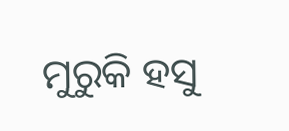ମୁରୁକି ହସୁ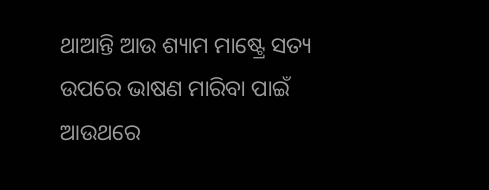ଥାଆନ୍ତି ଆଉ ଶ୍ୟାମ ମାଷ୍ଟ୍ରେ ସତ୍ୟ ଉପରେ ଭାଷଣ ମାରିବା ପାଇଁ ଆଉଥରେ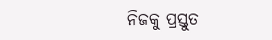ନିଜକୁ ପ୍ରସ୍ତୁତ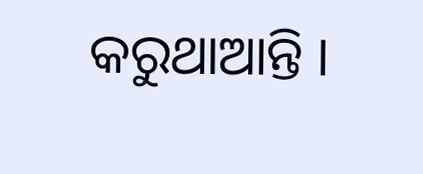କରୁଥାଆନ୍ତି ।